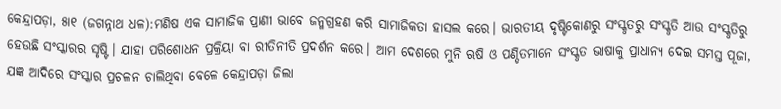କେନ୍ଦ୍ରାପଡ଼ା, ୫ା୧ (ଜଗନ୍ନାଥ ଧଳ):ମଣିଷ ଏକ ସାମାଜିକ ପ୍ରାଣୀ ଭାବେ ଜନ୍ମଗ୍ରହଣ କରି ସାମାଜିକତା ହାସଲ କରେ। ଭାରତୀୟ ଦୃଷ୍ଟିକୋଣରୁ ସଂସ୍କୃତରୁ ସଂସ୍କୃତି ଆଉ ସଂସ୍କୃତିରୁ ହେଉଛି ସଂସ୍କାରର ସୃଷ୍ଟି। ଯାହା ପରିଶୋଧନ ପ୍ରକ୍ରିୟା ବା ରୀତିନୀତି ପ୍ରଦର୍ଶନ କରେ। ଆମ ଦେଶରେ ମୁନି ଋଷି ଓ ପଣ୍ଡିତମାନେ ସଂସ୍କୃତ ଭାଷାକୁ ପ୍ରାଧାନ୍ୟ ଦେଇ ସମସ୍ତ ପୂଜା, ଯଜ୍ଞ ଆଦିରେ ସଂସ୍କାର ପ୍ରଚଳନ ଚାଲିଥିବା ବେଳେ କେନ୍ଦ୍ରାପଡ଼ା ଜିଲା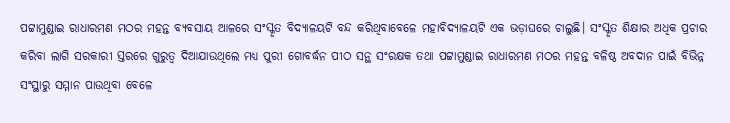ପଟ୍ଟାମୁଣ୍ଡାଇ ରାଧାରମଣ ମଠର ମହନ୍ତ ବ୍ୟବସାୟ ଆଳରେ ସଂସ୍କୃତ ବିଦ୍ୟାଳୟଟି ବନ୍ଦ କରିଥିବାବେଳେ ମହାବିଦ୍ୟାଳୟଟି ଏକ ଭଡ଼ାଘରେ ଚାଲୁଛି। ସଂସ୍କୃତ ଶିକ୍ଷାର ଅଧିକ ପ୍ରଚାର କରିବା ଲାଗି ସରକାରୀ ସ୍ତରରେ ଗୁରୁତ୍ୱ ଦିଆଯାଉଥିଲେ ମଧ୍ୟ ପୁରୀ ଗୋବର୍ଦ୍ଧନ ପୀଠ ସନ୍ଥ ସଂରକ୍ଷକ ତଥା ପଟ୍ଟାମୁଣ୍ଡାଇ ରାଧାରମଣ ମଠର ମହନ୍ତ ବଳିଷ୍ଠ ଅବଦାନ ପାଇଁ ବିଭିନ୍ନ ସଂସ୍ଥାରୁ ସମ୍ମାନ ପାଉଥିବା ବେଳେ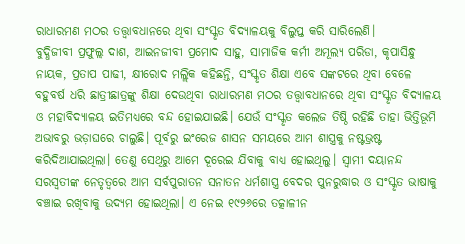ରାଧାରମଣ ମଠର ତତ୍ତ୍ୱାବଧାନରେ ଥିବା ସଂସ୍କୃତ ବିଦ୍ୟାଳୟକୁ ବିଲୁପ୍ତ କରି ସାରିଲେଣି।
ବୁଦ୍ଧିଜୀବୀ ପ୍ରଫୁଲ୍ଲ ଦାଶ, ଆଇନଜୀବୀ ପ୍ରମୋଦ ସାହୁ, ସାମାଜିକ କର୍ମୀ ଅମୂଲ୍ୟ ପରିଡା, କୃପାସିନ୍ଧୁ ନାୟକ, ପ୍ରତାପ ପାଢୀ, କ୍ଷୀରୋଦ ମଲ୍ଲିକ କହିଛନ୍ତି, ସଂସ୍କୃତ ଶିକ୍ଷା ଏବେ ସଙ୍କଟରେ ଥିବା ବେଳେ ବହୁବର୍ଷ ଧରି ଛାତ୍ରୀଛାତ୍ରଙ୍କୁ ଶିକ୍ଷା ଦେଉଥିବା ରାଧାରମଣ ମଠର ତତ୍ତ୍ୱାବଧାନରେ ଥିବା ସଂସ୍କୃତ ବିଦ୍ୟାଳୟ ଓ ମହାବିଦ୍ୟାଳୟ ଇତିମଧ୍ୟରେ ବନ୍ଦ ହୋଇଯାଇଛି। ଯେଉଁ ସଂସ୍କୃତ କଲେଜ ତିଷ୍ଠି ରହିଛି ତାହା ଭିତ୍ତିଭୂମି ଅଭାବରୁ ଭଡ଼ାଘରେ ଚାଲୁଛି। ପୂର୍ବରୁ ଇଂରେଜ ଶାସନ ସମୟରେ ଆମ ଶାସ୍ତ୍ରକୁ ନଷ୍ଟଭ୍ରଷ୍ଟ କରିଦିଆଯାଇଥିଲା। ତେଣୁ ସେଥିରୁ ଆମେ ଦୂରେଇ ଯିବାକୁ ବାଧ୍ୟ ହୋଇଥିଲୁ। ସ୍ବାମୀ ଦୟାନନ୍ଦ ସରସ୍ବତୀଙ୍କ ନେତୃତ୍ୱରେ ଆମ ସର୍ବପୁରାତନ ସନାତନ ଧର୍ମଶାସ୍ତ୍ର ବେଦର ପୁନରୁଦ୍ଧାର ଓ ସଂସ୍କୃତ ଭାଷାକୁ ବଞ୍ଚାଇ ରଖିବାକୁ ଉଦ୍ୟମ ହୋଇଥିଲା। ଏ ନେଇ ୧୯୨୬ରେ ତତ୍କାଳୀନ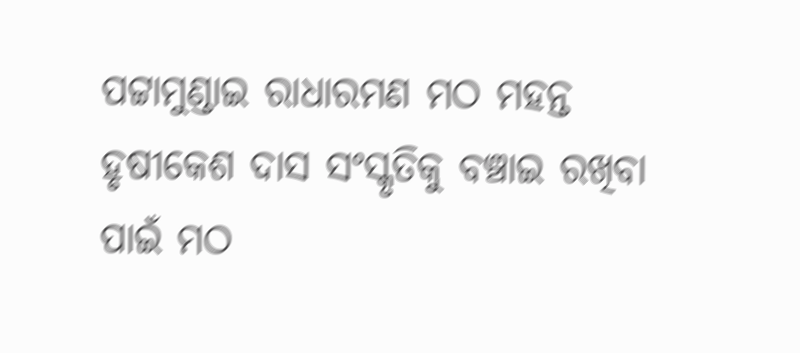ପଟ୍ଟାମୁଣ୍ଡାଇ ରାଧାରମଣ ମଠ ମହନ୍ତ ହୃଷୀକେଶ ଦାସ ସଂସ୍କୃତିକୁ ବଞ୍ଚାଇ ରଖିବା ପାଇଁ ମଠ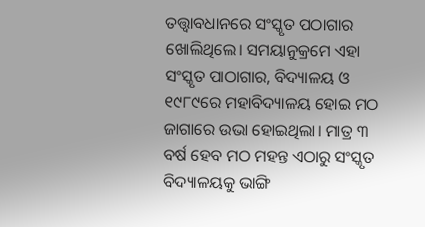ତତ୍ତ୍ୱାବଧାନରେ ସଂସ୍କୃତ ପଠାଗାର ଖୋଲିଥିଲେ। ସମୟାନୁକ୍ରମେ ଏହା ସଂସ୍କୃତ ପାଠାଗାର, ବିଦ୍ୟାଳୟ ଓ ୧୯୮୯ରେ ମହାବିଦ୍ୟାଳୟ ହୋଇ ମଠ ଜାଗାରେ ଉଭା ହୋଇଥିଲା। ମାତ୍ର ୩ ବର୍ଷ ହେବ ମଠ ମହନ୍ତ ଏଠାରୁ ସଂସ୍କୃତ ବିଦ୍ୟାଳୟକୁ ଭାଙ୍ଗି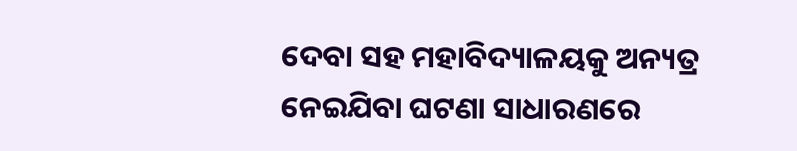ଦେବା ସହ ମହାବିଦ୍ୟାଳୟକୁ ଅନ୍ୟତ୍ର ନେଇଯିବା ଘଟଣା ସାଧାରଣରେ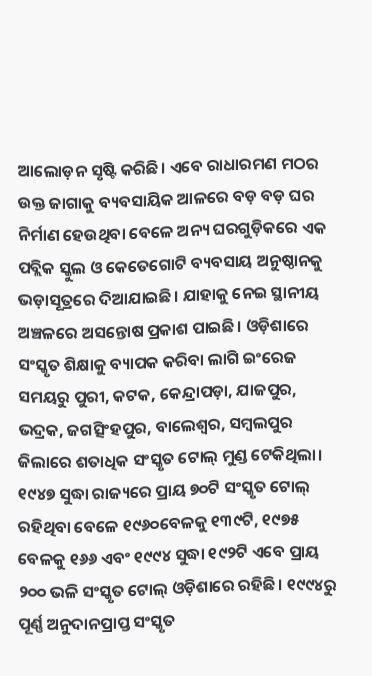ଆଲୋଡ଼ନ ସୃଷ୍ଟି କରିଛି। ଏବେ ରାଧାରମଣ ମଠର ଉକ୍ତ ଜାଗାକୁ ବ୍ୟବସାୟିକ ଆଳରେ ବଡ଼ ବଡ଼ ଘର ନିର୍ମାଣ ହେଉଥିବା ବେଳେ ଅନ୍ୟ ଘରଗୁଡ଼ିକରେ ଏକ ପବ୍ଲିକ ସ୍କୁଲ ଓ କେତେଗୋଟି ବ୍ୟବସାୟ ଅନୁଷ୍ଠାନକୁ ଭଡ଼ାସୂତ୍ରରେ ଦିଆଯାଇଛି। ଯାହାକୁ ନେଇ ସ୍ଥାନୀୟ ଅଞ୍ଚଳରେ ଅସନ୍ତୋଷ ପ୍ରକାଶ ପାଇଛି। ଓଡ଼ିଶାରେ ସଂସ୍କୃତ ଶିକ୍ଷାକୁ ବ୍ୟାପକ କରିବା ଲାଗି ଇଂରେଜ ସମୟରୁ ପୁରୀ, କଟକ, କେନ୍ଦ୍ରାପଡ଼ା, ଯାଜପୁର, ଭଦ୍ରକ, ଜଗତ୍ସିଂହପୁର, ବାଲେଶ୍ୱର, ସମ୍ବଲପୁର ଜିଲାରେ ଶତାଧିକ ସଂସ୍କୃତ ଟୋଲ୍ ମୁଣ୍ଡ ଟେକିଥିଲା। ୧୯୪୭ ସୁଦ୍ଧା ରାଜ୍ୟରେ ପ୍ରାୟ ୭୦ଟି ସଂସ୍କୃତ ଟୋଲ୍ ରହିଥିବା ବେଳେ ୧୯୬୦ବେଳକୁ ୧୩୯ଟି, ୧୯୭୫ ବେଳକୁ ୧୬୬ ଏବଂ ୧୯୯୪ ସୁଦ୍ଧା ୧୯୨ଟି ଏବେ ପ୍ରାୟ ୨୦୦ ଭଳି ସଂସ୍କୃତ ଟୋଲ୍ ଓଡ଼ିଶାରେ ରହିଛି। ୧୯୯୪ରୁ ପୂର୍ଣ୍ଣ ଅନୁଦାନପ୍ରାପ୍ତ ସଂସ୍କୃତ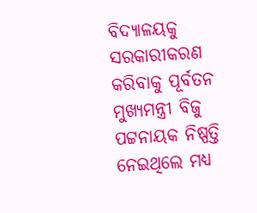ବିଦ୍ୟାଳୟକୁ ସରକାରୀକରଣ କରିବାକୁ ପୂର୍ବତନ ମୁଖ୍ୟମନ୍ତ୍ରୀ ବିଜୁ ପଟ୍ଟନାୟକ ନିଷ୍ପତ୍ତି ନେଇଥିଲେ ମଧ୍ୟ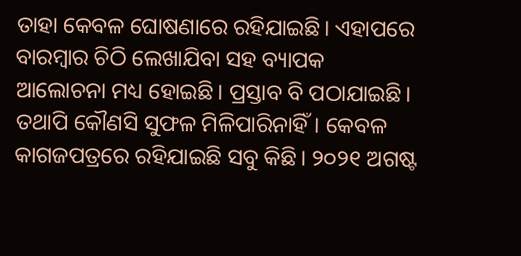ତାହା କେବଳ ଘୋଷଣାରେ ରହିଯାଇଛି। ଏହାପରେ ବାରମ୍ବାର ଚିଠି ଲେଖାଯିବା ସହ ବ୍ୟାପକ ଆଲୋଚନା ମଧ୍ୟ ହୋଇଛି। ପ୍ରସ୍ତାବ ବି ପଠାଯାଇଛି। ତଥାପି କୌଣସି ସୁଫଳ ମିଳିପାରିନାହିଁ। କେବଳ କାଗଜପତ୍ରରେ ରହିଯାଇଛି ସବୁ କିଛି। ୨୦୨୧ ଅଗଷ୍ଟ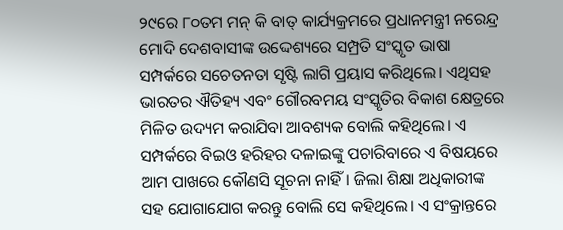୨୯ରେ ୮୦ତମ ମନ୍ କି ବାତ୍ କାର୍ଯ୍ୟକ୍ରମରେ ପ୍ରଧାନମନ୍ତ୍ରୀ ନରେନ୍ଦ୍ର ମୋଦି ଦେଶବାସୀଙ୍କ ଉଦ୍ଦେଶ୍ୟରେ ସମ୍ପ୍ରତି ସଂସ୍କୃତ ଭାଷା ସମ୍ପର୍କରେ ସଚେତନତା ସୃଷ୍ଟି ଲାଗି ପ୍ରୟାସ କରିଥିଲେ। ଏଥିସହ ଭାରତର ଐତିହ୍ୟ ଏବଂ ଗୌରବମୟ ସଂସ୍କୃତିର ବିକାଶ କ୍ଷେତ୍ରରେ ମିଳିତ ଉଦ୍ୟମ କରାଯିବା ଆବଶ୍ୟକ ବୋଲି କହିଥିଲେ। ଏ ସମ୍ପର୍କରେ ବିଇଓ ହରିହର ଦଳାଇଙ୍କୁ ପଚାରିବାରେ ଏ ବିଷୟରେ ଆମ ପାଖରେ କୌଣସି ସୂଚନା ନାହିଁ। ଜିଲା ଶିକ୍ଷା ଅଧିକାରୀଙ୍କ ସହ ଯୋଗାଯୋଗ କରନ୍ତୁ ବୋଲି ସେ କହିଥିଲେ। ଏ ସଂକ୍ରାନ୍ତରେ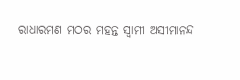ରାଧାରମଣ ମଠର ମହନ୍ତ ସ୍ବାମୀ ଅସୀମାନନ୍ଦ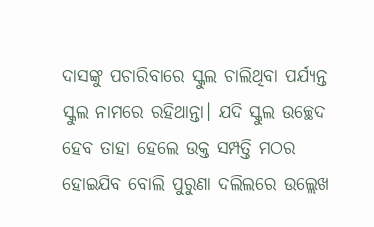ଦାସଙ୍କୁ ପଚାରିବାରେ ସ୍କୁଲ ଚାଲିଥିବା ପର୍ଯ୍ୟନ୍ତ ସ୍କୁଲ ନାମରେ ରହିଥାନ୍ତା। ଯଦି ସ୍କୁଲ ଉଚ୍ଛେଦ ହେବ ତାହା ହେଲେ ଉକ୍ତ ସମ୍ପତ୍ତି ମଠର ହୋଇଯିବ ବୋଲି ପୁରୁଣା ଦଲିଲରେ ଉଲ୍ଲେଖ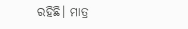ରହିଛି। ମାତ୍ର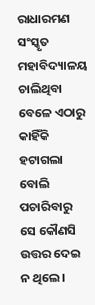ରାଧାରମଣ ସଂସ୍କୃତ ମହାବିଦ୍ୟାଳୟ ଚାଲିଥିବା ବେଳେ ଏଠାରୁ କାହିଁକି ହଟାଗଲା ବୋଲି ପଚାରିବାରୁ ସେ କୌଣସି ଉତ୍ତର ଦେଇ ନ ଥିଲେ।